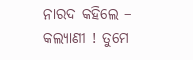ନାରଦ କହିଲେ – କଲ୍ୟାଣୀ ! ତୁମେ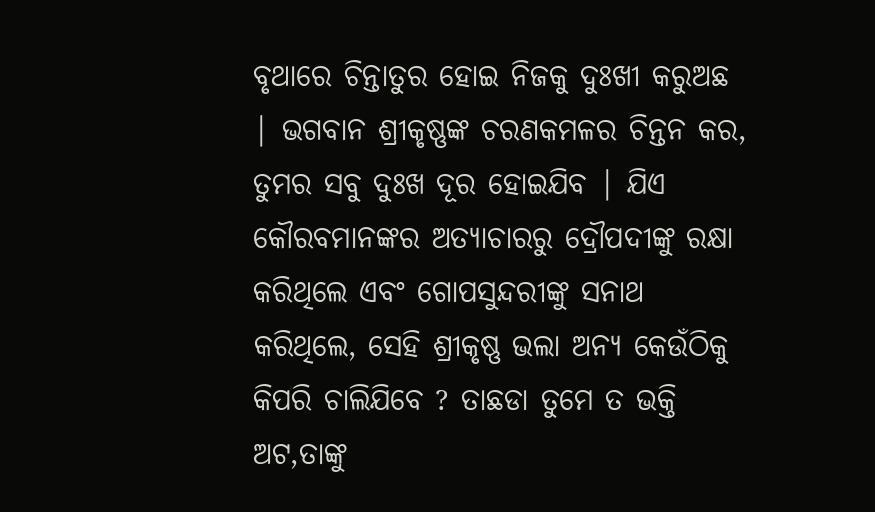ବୃଥାରେ ଚିନ୍ତାତୁର ହୋଇ ନିଜକୁ ଦୁଃଖୀ କରୁଅଛ | ଭଗବାନ ଶ୍ରୀକୃଷ୍ଣଙ୍କ ଚରଣକମଳର ଚିନ୍ତନ କର, ତୁମର ସବୁ ଦୁଃଖ ଦୂର ହୋଇଯିବ | ଯିଏ କୌରବମାନଙ୍କର ଅତ୍ୟାଚାରରୁ ଦ୍ରୌପଦୀଙ୍କୁ ରକ୍ଷା କରିଥିଲେ ଏବଂ ଗୋପସୁନ୍ଦରୀଙ୍କୁ ସନାଥ କରିଥିଲେ, ସେହି ଶ୍ରୀକୃଷ୍ଣ ଭଲା ଅନ୍ୟ କେଉଁଠିକୁ କିପରି ଚାଲିଯିବେ ? ତାଛଡା ତୁମେ ତ ଭକ୍ତି ଅଟ,ତାଙ୍କୁ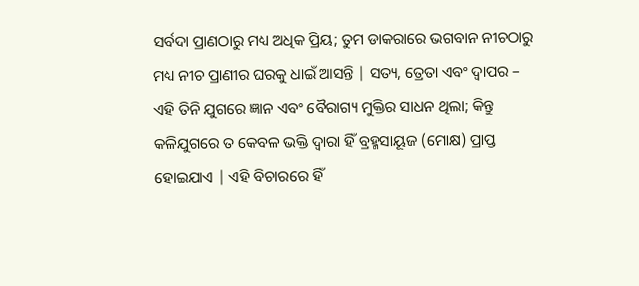ସର୍ବଦା ପ୍ରାଣଠାରୁ ମଧ୍ୟ ଅଧିକ ପ୍ରିୟ; ତୁମ ଡାକରାରେ ଭଗବାନ ନୀଚଠାରୁ ମଧ୍ୟ ନୀଚ ପ୍ରାଣୀର ଘରକୁ ଧାଇଁ ଆସନ୍ତି | ସତ୍ୟ, ତ୍ରେତା ଏବଂ ଦ୍ବାପର – ଏହି ତିନି ଯୁଗରେ ଜ୍ଞାନ ଏବଂ ବୈରାଗ୍ୟ ମୁକ୍ତିର ସାଧନ ଥିଲା; କିନ୍ତୁ କଳିଯୁଗରେ ତ କେବଳ ଭକ୍ତି ଦ୍ବାରା ହିଁ ବ୍ରହ୍ମସାୟୂଜ (ମୋକ୍ଷ) ପ୍ରାପ୍ତ ହୋଇଯାଏ | ଏହି ବିଚାରରେ ହିଁ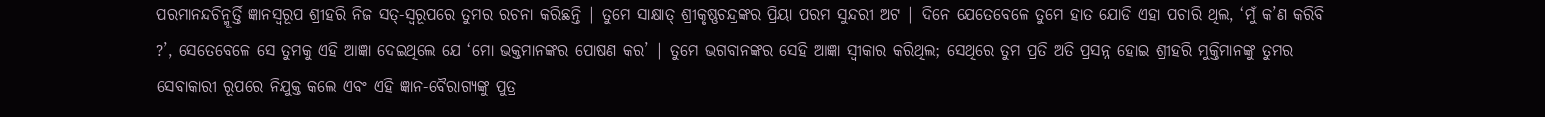ପରମାନନ୍ଦଚିନ୍ମୂର୍ତ୍ତି ଜ୍ଞାନସ୍ବରୂପ ଶ୍ରୀହରି ନିଜ ସତ୍-ସ୍ବରୂପରେ ତୁମର ରଚନା କରିଛନ୍ତି | ତୁମେ ସାକ୍ଷାତ୍ ଶ୍ରୀକୃଷ୍ଣଚନ୍ଦ୍ରଙ୍କର ପ୍ରିୟା ପରମ ସୁନ୍ଦରୀ ଅଟ | ଦିନେ ଯେତେବେଳେ ତୁମେ ହାତ ଯୋଡି ଏହା ପଚାରି ଥିଲ, ‘ମୁଁ କ’ଣ କରିବି ?’, ସେତେବେଳେ ସେ ତୁମକୁ ଏହି ଆଜ୍ଞା ଦେଇଥିଲେ ଯେ ‘ମୋ ଭକ୍ତମାନଙ୍କର ପୋଷଣ କର’ | ତୁମେ ଭଗବାନଙ୍କର ସେହି ଆଜ୍ଞା ସ୍ବୀକାର କରିଥିଲ; ସେଥିରେ ତୁମ ପ୍ରତି ଅତି ପ୍ରସନ୍ନ ହୋଇ ଶ୍ରୀହରି ମୁକ୍ତିମାନଙ୍କୁ ତୁମର ସେବାକାରୀ ରୂପରେ ନିଯୁକ୍ତ କଲେ ଏବଂ ଏହି ଜ୍ଞାନ-ବୈରାଗ୍ୟଙ୍କୁ ପୁତ୍ର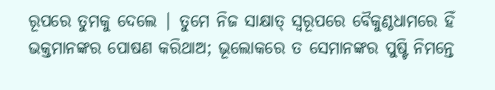ରୂପରେ ତୁମକୁ ଦେଲେ | ତୁମେ ନିଜ ସାକ୍ଷାତ୍ ସ୍ବରୂପରେ ବୈକୁଣ୍ଠଧାମରେ ହିଁ ଭକ୍ତମାନଙ୍କର ପୋଷଣ କରିଥାଅ; ଭୂଲୋକରେ ତ ସେମାନଙ୍କର ପୁଷ୍ଟି ନିମନ୍ତେ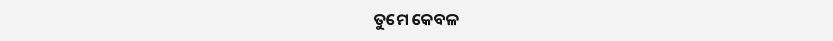ତୁମେ କେବଳ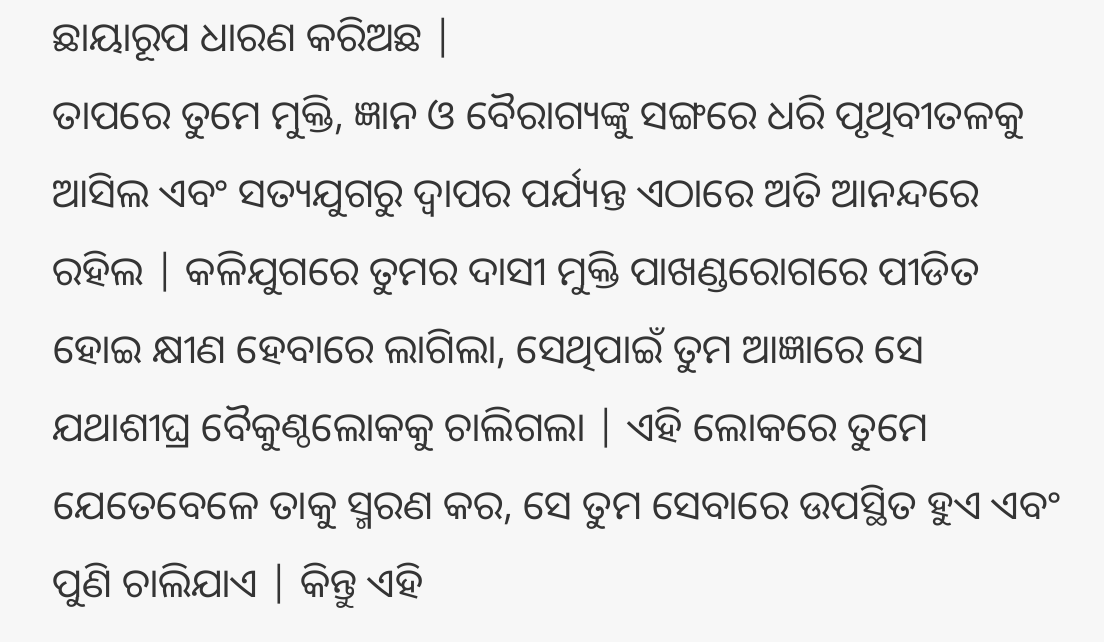ଛାୟାରୂପ ଧାରଣ କରିଅଛ |
ତାପରେ ତୁମେ ମୁକ୍ତି, ଜ୍ଞାନ ଓ ବୈରାଗ୍ୟଙ୍କୁ ସଙ୍ଗରେ ଧରି ପୃଥିବୀତଳକୁ ଆସିଲ ଏବଂ ସତ୍ୟଯୁଗରୁ ଦ୍ବାପର ପର୍ଯ୍ୟନ୍ତ ଏଠାରେ ଅତି ଆନନ୍ଦରେ ରହିଲ | କଳିଯୁଗରେ ତୁମର ଦାସୀ ମୁକ୍ତି ପାଖଣ୍ଡରୋଗରେ ପୀଡିତ ହୋଇ କ୍ଷୀଣ ହେବାରେ ଲାଗିଲା, ସେଥିପାଇଁ ତୁମ ଆଜ୍ଞାରେ ସେ ଯଥାଶୀଘ୍ର ବୈକୁଣ୍ଠଲୋକକୁ ଚାଲିଗଲା | ଏହି ଲୋକରେ ତୁମେ ଯେତେବେଳେ ତାକୁ ସ୍ମରଣ କର, ସେ ତୁମ ସେବାରେ ଉପସ୍ଥିତ ହୁଏ ଏବଂ ପୁଣି ଚାଲିଯାଏ | କିନ୍ତୁ ଏହି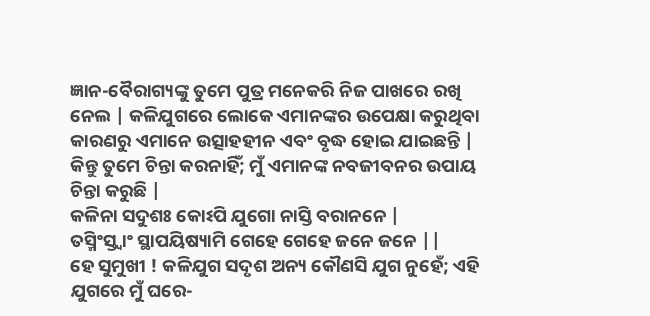ଜ୍ଞାନ-ବୈରାଗ୍ୟଙ୍କୁ ତୁମେ ପୁତ୍ର ମନେକରି ନିଜ ପାଖରେ ରଖି ନେଲ | କଳିଯୁଗରେ ଲୋକେ ଏମାନଙ୍କର ଉପେକ୍ଷା କରୁଥିବା କାରଣରୁ ଏମାନେ ଉତ୍ସାହହୀନ ଏବଂ ବୃଦ୍ଧ ହୋଇ ଯାଇଛନ୍ତି | କିନ୍ତୁ ତୁମେ ଚିନ୍ତା କରନାହିଁ; ମୁଁ ଏମାନଙ୍କ ନବଜୀବନର ଉପାୟ ଚିନ୍ତା କରୁଛି |
କଳିନା ସଦୁଶଃ କୋଽପି ଯୁଗୋ ନାସ୍ତି ବରାନନେ |
ତସ୍ମିଂସ୍ତ୍ବାଂ ସ୍ଥାପୟିଷ୍ୟାମି ଗେହେ ଗେହେ ଜନେ ଜନେ ||
ହେ ସୁମୁଖୀ ! କଳିଯୁଗ ସଦୃଶ ଅନ୍ୟ କୌଣସି ଯୁଗ ନୁହେଁ; ଏହି ଯୁଗରେ ମୁଁ ଘରେ-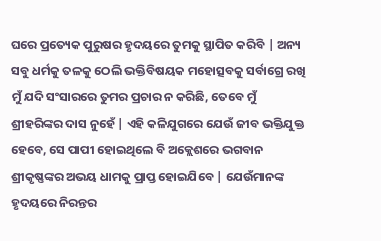ଘରେ ପ୍ରତ୍ୟେକ ପୁରୁଷର ହୃଦୟରେ ତୁମକୁ ସ୍ଥାପିତ କରିବି | ଅନ୍ୟ ସବୁ ଧର୍ମକୁ ତଳକୁ ଠେଲି ଭକ୍ତିବିଷୟକ ମହୋତ୍ସବକୁ ସର୍ବାଗ୍ରେ ରଖି ମୁଁ ଯଦି ସଂସାରରେ ତୁମର ପ୍ରଚାର ନ କରିଛି, ତେବେ ମୁଁ ଶ୍ରୀହରିଙ୍କର ଦାସ ନୁହେଁ | ଏହି କଳିଯୁଗରେ ଯେଉଁ ଜୀବ ଭକ୍ତିଯୁକ୍ତ ହେବେ, ସେ ପାପୀ ହୋଇଥିଲେ ବି ଅକ୍ଲେଶରେ ଭଗବାନ ଶ୍ରୀକୃଷ୍ଣଙ୍କର ଅଭୟ ଧାମକୁ ପ୍ରାପ୍ତ ହୋଇଯିବେ | ଯେଉଁମାନଙ୍କ ହୃଦୟରେ ନିରନ୍ତର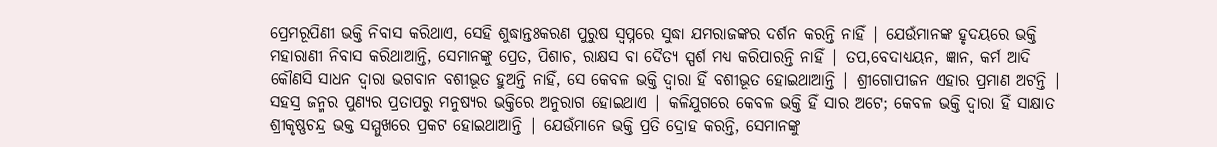ପ୍ରେମରୂପିଣୀ ଭକ୍ତି ନିବାସ କରିଥାଏ, ସେହି ଶୁଦ୍ଧାନ୍ତଃକରଣ ପୁରୁଷ ସ୍ବପ୍ନରେ ସୁଦ୍ଧା ଯମରାଜଙ୍କର ଦର୍ଶନ କରନ୍ତି ନାହିଁ | ଯେଉଁମାନଙ୍କ ହୃଦୟରେ ଭକ୍ତି ମହାରାଣୀ ନିବାସ କରିଥାଆନ୍ତି, ସେମାନଙ୍କୁ ପ୍ରେତ, ପିଶାଚ, ରାକ୍ଷସ ବା ଦୈତ୍ୟ ସ୍ପର୍ଶ ମଧ୍ୟ କରିପାରନ୍ତି ନାହିଁ | ତପ,ବେଦାଧ୍ୟୟନ, ଜ୍ଞାନ, କର୍ମ ଆଦି କୌଣସି ସାଧନ ଦ୍ବାରା ଭଗବାନ ବଶୀଭୂତ ହୁଅନ୍ତି ନାହିଁ, ସେ କେବଳ ଭକ୍ତି ଦ୍ବାରା ହିଁ ବଶୀଭୂତ ହୋଇଥାଆନ୍ତି | ଶ୍ରୀଗୋପୀଜନ ଏହାର ପ୍ରମାଣ ଅଟନ୍ତି | ସହସ୍ର ଜନ୍ମର ପୁଣ୍ୟର ପ୍ରତାପରୁ ମନୁଷ୍ୟର ଭକ୍ତିରେ ଅନୁରାଗ ହୋଇଥାଏ | କଳିଯୁଗରେ କେବଳ ଭକ୍ତି ହିଁ ସାର ଅଟେ; କେବଳ ଭକ୍ତି ଦ୍ବାରା ହିଁ ସାକ୍ଷାତ ଶ୍ରୀକୃଷ୍ଣଚନ୍ଦ୍ର ଭକ୍ତ ସମ୍ମୁଖରେ ପ୍ରକଟ ହୋଇଥାଆନ୍ତି | ଯେଉଁମାନେ ଭକ୍ତି ପ୍ରତି ଦ୍ରୋହ କରନ୍ତି, ସେମାନଙ୍କୁ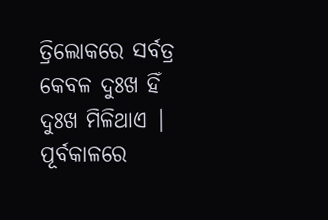ତ୍ରିଲୋକରେ ସର୍ବତ୍ର କେବଳ ଦୁଃଖ ହିଁ ଦୁଃଖ ମିଳିଥାଏ | ପୂର୍ବକାଳରେ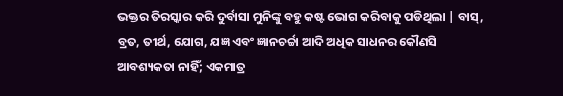ଭକ୍ତର ତିରସ୍କାର କରି ଦୁର୍ବାସା ମୁନିଙ୍କୁ ବହୁ କଷ୍ଟ ଭୋଗ କରିବାକୁ ପଡିଥିଲା | ବାସ୍, ବ୍ରତ, ତୀର୍ଥ, ଯୋଗ, ଯଜ୍ଞ ଏବଂ ଜ୍ଞାନଚର୍ଚ୍ଚା ଆଦି ଅଧିକ ସାଧନର କୌଣସି ଆବଶ୍ୟକତା ନାହିଁ; ଏକମାତ୍ର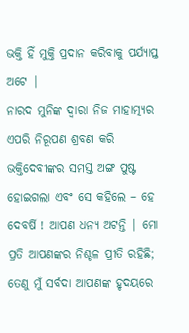ଭକ୍ତି ହିଁ ମୁକ୍ତି ପ୍ରଦାନ କରିବାକୁ ପର୍ଯ୍ୟାପ୍ତ ଅଟେ |
ନାରଦ ମୁନିଙ୍କ ଦ୍ବାରା ନିଜ ମାହାତ୍ମ୍ୟର ଏପରି ନିରୂପଣ ଶ୍ରବଣ କରି ଭକ୍ତିଦେବୀଙ୍କର ସମସ୍ତ ଅଙ୍ଗ ପୁଷ୍ଟ ହୋଇଗଲା ଏବଂ ସେ କହିଲେ – ହେ ଦେବର୍ଷି ! ଆପଣ ଧନ୍ୟ ଅଟନ୍ତି | ମୋ ପ୍ରତି ଆପଣଙ୍କର ନିଶ୍ଚଳ ପ୍ରୀତି ରହିଛି; ତେଣୁ ମୁଁ ସର୍ବଦା ଆପଣଙ୍କ ହୃଦୟରେ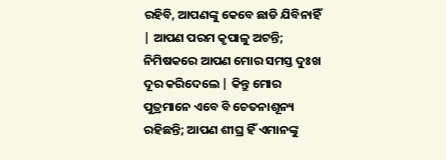ରହିବି, ଆପଣଙ୍କୁ କେବେ ଛାଡି ଯିବିନାହିଁ | ଆପଣ ପରମ କୃପାଳୁ ଅଟନ୍ତି; ନିମିଷକରେ ଆପଣ ମୋର ସମସ୍ତ ଦୁଃଖ ଦୂର କରିଦେଲେ | କିନ୍ତୁ ମୋର ପୁତ୍ରମାନେ ଏବେ ବି ଚେତନାଶୂନ୍ୟ ରହିଛନ୍ତି; ଆପଣ ଶୀଘ୍ର ହିଁ ଏମାନଙ୍କୁ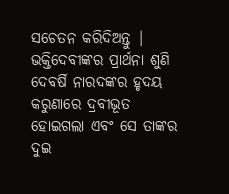ସଚେତନ କରିଦିଅନ୍ତୁ |
ଭକ୍ତିଦେବୀଙ୍କର ପ୍ରାର୍ଥନା ଶୁଣି ଦେବର୍ଷି ନାରଦଙ୍କର ହୃଦୟ କରୁଣାରେ ଦ୍ରବୀଭୂତ ହୋଇଗଲା ଏବଂ ସେ ତାଙ୍କର ଦୁଇ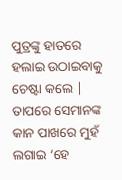ପୁତ୍ରଙ୍କୁ ହାତରେ ହଲାଇ ଉଠାଇବାକୁ ଚେଷ୍ଟା କଲେ | ତାପରେ ସେମାନଙ୍କ କାନ ପାଖରେ ମୁହଁ ଲଗାଇ ‘ହେ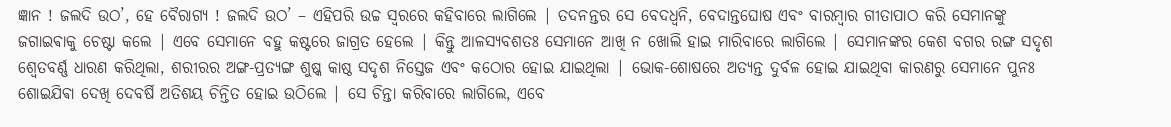ଜ୍ଞାନ ! ଜଲଦି ଉଠ’, ହେ ବୈରାଗ୍ୟ ! ଜଲଦି ଉଠ’ – ଏହିପରି ଉଚ୍ଚ ସ୍ବରରେ କହିବାରେ ଲାଗିଲେ | ତଦନନ୍ତର ସେ ବେଦଧ୍ବନି, ବେଦାନ୍ତଘୋଷ ଏବଂ ବାରମ୍ବାର ଗୀତାପାଠ କରି ସେମାନଙ୍କୁ ଜଗାଇଵାକୁ ଚେଷ୍ଟା କଲେ | ଏବେ ସେମାନେ ବହୁ କଷ୍ଟରେ ଜାଗ୍ରତ ହେଲେ | କିନ୍ତୁ ଆଳସ୍ୟବଶତଃ ସେମାନେ ଆଖି ନ ଖୋଲି ହାଇ ମାରିବାରେ ଲାଗିଲେ | ସେମାନଙ୍କର କେଶ ବଗର ରଙ୍ଗ ସଦୃଶ ଶ୍ବେତବର୍ଣ୍ଣ ଧାରଣ କରିଥିଲା, ଶରୀରର ଅଙ୍ଗ-ପ୍ରତ୍ୟଙ୍ଗ ଶୁଷ୍କ କାଷ୍ଠ ସଦୃଶ ନିସ୍ତେଜ ଏବଂ କଠୋର ହୋଇ ଯାଇଥିଲା | ଭୋକ-ଶୋଷରେ ଅତ୍ୟନ୍ତ ଦୁର୍ବଳ ହୋଇ ଯାଇଥିବା କାରଣରୁ ସେମାନେ ପୁନଃ ଶୋଇଯିଵା ଦେଖି ଦେବର୍ଷି ଅତିଶୟ ଚିନ୍ତିତ ହୋଇ ଉଠିଲେ | ସେ ଚିନ୍ତା କରିବାରେ ଲାଗିଲେ, ଏବେ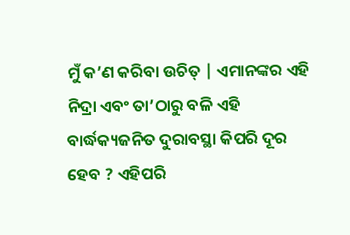ମୁଁ କ’ଣ କରିବା ଉଚିତ୍ | ଏମାନଙ୍କର ଏହି ନିଦ୍ରା ଏବଂ ତା’ଠାରୁ ବଳି ଏହି ବାର୍ଦ୍ଧକ୍ୟଜନିତ ଦୁରାବସ୍ଥା କିପରି ଦୂର ହେବ ? ଏହିପରି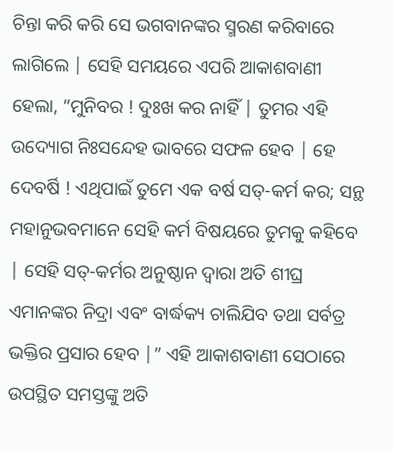ଚିନ୍ତା କରି କରି ସେ ଭଗବାନଙ୍କର ସ୍ମରଣ କରିବାରେ ଲାଗିଲେ | ସେହି ସମୟରେ ଏପରି ଆକାଶବାଣୀ ହେଲା, “ମୁନିବର ! ଦୁଃଖ କର ନାହିଁ | ତୁମର ଏହି ଉଦ୍ୟୋଗ ନିଃସନ୍ଦେହ ଭାବରେ ସଫଳ ହେବ | ହେ ଦେବର୍ଷି ! ଏଥିପାଇଁ ତୁମେ ଏକ ବର୍ଷ ସତ୍-କର୍ମ କର; ସନ୍ଥ ମହାନୁଭବମାନେ ସେହି କର୍ମ ବିଷୟରେ ତୁମକୁ କହିବେ | ସେହି ସତ୍-କର୍ମର ଅନୁଷ୍ଠାନ ଦ୍ବାରା ଅତି ଶୀଘ୍ର ଏମାନଙ୍କର ନିଦ୍ରା ଏବଂ ବାର୍ଦ୍ଧକ୍ୟ ଚାଲିଯିବ ତଥା ସର୍ବତ୍ର ଭକ୍ତିର ପ୍ରସାର ହେବ |” ଏହି ଆକାଶବାଣୀ ସେଠାରେ ଉପସ୍ଥିତ ସମସ୍ତଙ୍କୁ ଅତି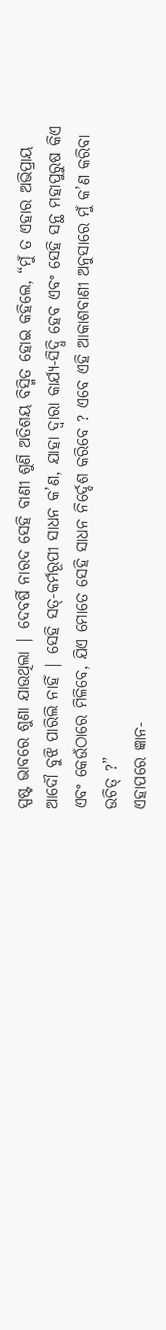ସ୍ପଷ୍ଟ ଭାବରେ ଶୁଣା ଯାଉଥିଲା | ଦେବର୍ଷି ନାରଦ ସେହି ବାଣୀ ଶୁଣି ଅତିଶୟ ବିସ୍ମିତ ହୋଇ କହିଲେ, “ମୁଁ ତ ଏହାର ଅଭିପ୍ରାୟ ଆଦୌ ବୁଝି ପାରିଲି ନାହିଁ | ସେହି ସତ୍-କର୍ମରୂପୀ ସାଧନ କ’ଣ, ଯାହା ଦ୍ବାରା କାର୍ଯ୍ୟ-ସିଦ୍ଧି ହେବ ଏବଂ ସେହି ସନ୍ଥ ମହାପୁରୁଷ କିଏ ଏବଂ କେଉଁଠାରେ ମିଳିବେ, ଯିଏ ମୋତେ ସେହି ସାଧନ ନିର୍ଦ୍ଦେଶ କରିବେ ? ଏବେ ଏହି ଆକାଶବାଣୀ ଅନୁସାରେ ମୁଁ କ’ଣ କରିବା ଉଚିତ୍ ?”
ଏହାପରେ ଜ୍ଞାନ-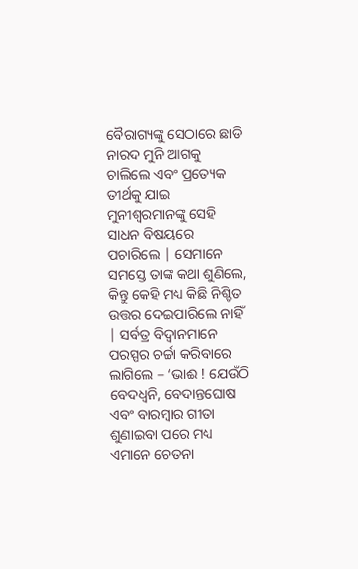ବୈରାଗ୍ୟଙ୍କୁ ସେଠାରେ ଛାଡି ନାରଦ ମୁନି ଆଗକୁ ଚାଲିଲେ ଏବଂ ପ୍ରତ୍ୟେକ ତୀର୍ଥକୁ ଯାଇ ମୁନୀଶ୍ବରମାନଙ୍କୁ ସେହି ସାଧନ ବିଷୟରେ ପଚାରିଲେ | ସେମାନେ ସମସ୍ତେ ତାଙ୍କ କଥା ଶୁଣିଲେ, କିନ୍ତୁ କେହି ମଧ୍ୟ କିଛି ନିଶ୍ଚିତ ଉତ୍ତର ଦେଇପାରିଲେ ନାହିଁ | ସର୍ବତ୍ର ବିଦ୍ବାନମାନେ ପରସ୍ପର ଚର୍ଚ୍ଚା କରିବାରେ ଲାଗିଲେ – ‘ଭାଈ ! ଯେଉଁଠି ବେଦଧ୍ବନି, ବେଦାନ୍ତଘୋଷ ଏବଂ ବାରମ୍ବାର ଗୀତା ଶୁଣାଇବା ପରେ ମଧ୍ୟ ଏମାନେ ଚେତନା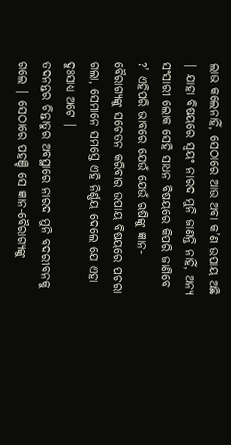ଲାଭ କଲେନାହିଁ, ସେଠାରେ ଆଉ ଅବା କ’ଣ ଉପାୟ ଅଛି | ଯାହା ବିଷୟରେ ସ୍ବୟଂ ନାରଦ ମୁନି ଜାଣନ୍ତି ନାହିଁ, ଅନ୍ୟ ସଂସାରୀ ଲୋକ ସେହି ସାଧନ ବିଷୟରେ କିପରି ଜାଣିବେ ?’ ଏହିପରି ଭାବରେ ଯେଉଁ ଯେଉଁ ଋଷିଙ୍କୁ ଜ୍ଞାନ-ବୈରାଗ୍ୟଙ୍କୁ ସଚେତନ କରିବାର ଉପାୟ ବିଷୟରେ ପଚରା ଗଲା, ସେମାନେ ସମସ୍ତେ ଏହି ନିର୍ଣ୍ଣୟ ଦେଲେ ଯେ ଏହା ଦୁଃସାଧ୍ୟ ଅଟେ |
ତଦନନ୍ତର ଚିନ୍ତାତୁର ଅବସ୍ଥାରେ ନାରଦ ମୁନି ବଦରୀବନକୁ ଗଲେ | ସେଠାରେ ପହଞ୍ଚି ସେ ଜ୍ଞାନ-ବୈରାଗ୍ୟଙ୍କୁ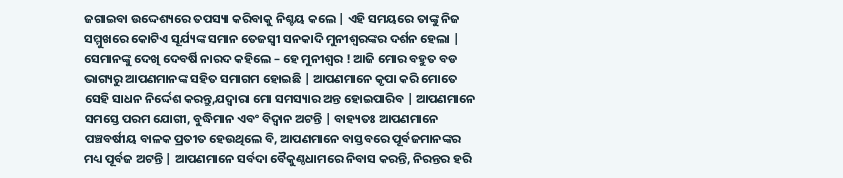ଜଗାଇବା ଉଦ୍ଦେଶ୍ୟରେ ତପସ୍ୟା କରିବାକୁ ନିଶ୍ଚୟ କଲେ | ଏହି ସମୟରେ ତାଙ୍କୁ ନିଜ ସମ୍ମୁଖରେ କୋଟିଏ ସୂର୍ଯ୍ୟଙ୍କ ସମାନ ତେଜସ୍ବୀ ସନକାଦି ମୁନୀଶ୍ବରଙ୍କର ଦର୍ଶନ ହେଲା | ସେମାନଙ୍କୁ ଦେଖି ଦେବର୍ଷି ନାରଦ କହିଲେ – ହେ ମୁନୀଶ୍ବର ! ଆଜି ମୋର ବହୁତ ବଡ ଭାଗ୍ୟରୁ ଆପଣମାନଙ୍କ ସହିତ ସମାଗମ ହୋଇଛି | ଆପଣମାନେ କୃପା କରି ମୋତେ ସେହି ସାଧନ ନିର୍ଦ୍ଦେଶ କରନ୍ତୁ,ଯଦ୍ବାରା ମୋ ସମସ୍ୟାର ଅନ୍ତ ହୋଇପାରିବ | ଆପଣମାନେ ସମସ୍ତେ ପରମ ଯୋଗୀ, ବୁଦ୍ଧିମାନ ଏବଂ ବିଦ୍ବାନ ଅଟନ୍ତି | ବାହ୍ୟତଃ ଆପଣମାନେ ପଞ୍ଚବର୍ଷୀୟ ବାଳକ ପ୍ରତୀତ ହେଉଥିଲେ ବି, ଆପଣମାନେ ବାସ୍ତବରେ ପୂର୍ବଜମାନଙ୍କର ମଧ୍ୟ ପୂର୍ବଜ ଅଟନ୍ତି | ଆପଣମାନେ ସର୍ବଦା ବୈକୁଣ୍ଠଧାମରେ ନିବାସ କରନ୍ତି, ନିରନ୍ତର ହରି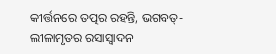କୀର୍ତ୍ତନରେ ତତ୍ପର ରହନ୍ତି, ଭଗବତ୍-ଲୀଳାମୃତର ରସାସ୍ବାଦନ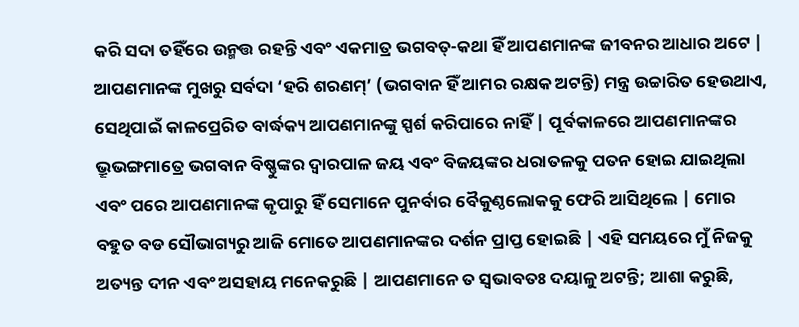କରି ସଦା ତହିଁରେ ଉନ୍ମତ୍ତ ରହନ୍ତି ଏବଂ ଏକମାତ୍ର ଭଗବତ୍-କଥା ହିଁ ଆପଣମାନଙ୍କ ଜୀବନର ଆଧାର ଅଟେ | ଆପଣମାନଙ୍କ ମୁଖରୁ ସର୍ବଦା ‘ହରି ଶରଣମ୍’ (ଭଗବାନ ହିଁ ଆମର ରକ୍ଷକ ଅଟନ୍ତି) ମନ୍ତ୍ର ଉଚ୍ଚାରିତ ହେଉଥାଏ, ସେଥିପାଇଁ କାଳପ୍ରେରିତ ବାର୍ଦ୍ଧକ୍ୟ ଆପଣମାନଙ୍କୁ ସ୍ପର୍ଶ କରିପାରେ ନାହିଁ | ପୂର୍ବକାଳରେ ଆପଣମାନଙ୍କର ଭ୍ରୂଭଙ୍ଗମାତ୍ରେ ଭଗବାନ ବିଷ୍ଣୁଙ୍କର ଦ୍ବାରପାଳ ଜୟ ଏବଂ ବିଜୟଙ୍କର ଧରାତଳକୁ ପତନ ହୋଇ ଯାଇଥିଲା ଏବଂ ପରେ ଆପଣମାନଙ୍କ କୃପାରୁ ହିଁ ସେମାନେ ପୁନର୍ବାର ବୈକୁଣ୍ଠଲୋକକୁ ଫେରି ଆସିଥିଲେ | ମୋର ବହୁତ ବଡ ସୌଭାଗ୍ୟରୁ ଆଜି ମୋତେ ଆପଣମାନଙ୍କର ଦର୍ଶନ ପ୍ରାପ୍ତ ହୋଇଛି | ଏହି ସମୟରେ ମୁଁ ନିଜକୁ ଅତ୍ୟନ୍ତ ଦୀନ ଏବଂ ଅସହାୟ ମନେକରୁଛି | ଆପଣମାନେ ତ ସ୍ବଭାବତଃ ଦୟାଳୁ ଅଟନ୍ତି; ଆଶା କରୁଛି,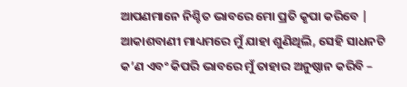ଆପଣମାନେ ନିଶ୍ଚିତ ଭାବରେ ମୋ ପ୍ରତି କୃପା କରିବେ | ଆକାଶବାଣୀ ମାଧ୍ୟମରେ ମୁଁ ଯାହା ଶୁଣିଥିଲି, ସେହି ସାଧନଟି କ’ଣ ଏବଂ କିପରି ଭାବରେ ମୁଁ ତାହାର ଅନୁଷ୍ଠାନ କରିବି –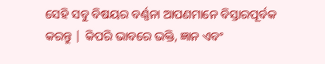ସେହି ସବୁ ବିଷୟର ବର୍ଣ୍ଣନା ଆପଣମାନେ ବିସ୍ତାରପୂର୍ବକ କରନ୍ତୁ | କିପରି ଭାବରେ ଭକ୍ତି, ଜ୍ଞାନ ଏବଂ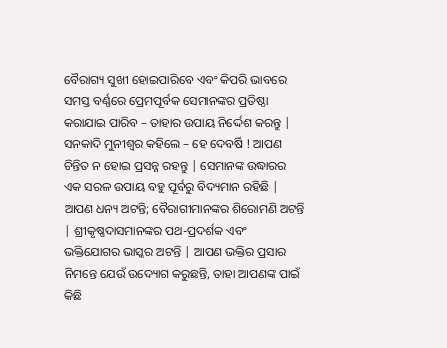ବୈରାଗ୍ୟ ସୁଖୀ ହୋଇପାରିବେ ଏବଂ କିପରି ଭାବରେ ସମସ୍ତ ବର୍ଣ୍ଣରେ ପ୍ରେମପୂର୍ବକ ସେମାନଙ୍କର ପ୍ରତିଷ୍ଠା କରାଯାଇ ପାରିବ – ତାହାର ଉପାୟ ନିର୍ଦ୍ଦେଶ କରନ୍ତୁ |
ସନକାଦି ମୁନୀଶ୍ବର କହିଲେ – ହେ ଦେବର୍ଷି ! ଆପଣ ଚିନ୍ତିତ ନ ହୋଇ ପ୍ରସନ୍ନ ରହନ୍ତୁ | ସେମାନଙ୍କ ଉଦ୍ଧାରର ଏକ ସରଳ ଉପାୟ ବହୁ ପୂର୍ବରୁ ବିଦ୍ୟମାନ ରହିଛି | ଆପଣ ଧନ୍ୟ ଅଟନ୍ତି; ବୈରାଗୀମାନଙ୍କର ଶିରୋମଣି ଅଟନ୍ତି | ଶ୍ରୀକୃଷ୍ଣଦାସମାନଙ୍କର ପଥ-ପ୍ରଦର୍ଶକ ଏବଂ ଭକ୍ତିଯୋଗର ଭାସ୍କର ଅଟନ୍ତି | ଆପଣ ଭକ୍ତିର ପ୍ରସାର ନିମନ୍ତେ ଯେଉଁ ଉଦ୍ୟୋଗ କରୁଛନ୍ତି, ତାହା ଆପଣଙ୍କ ପାଇଁ କିଛି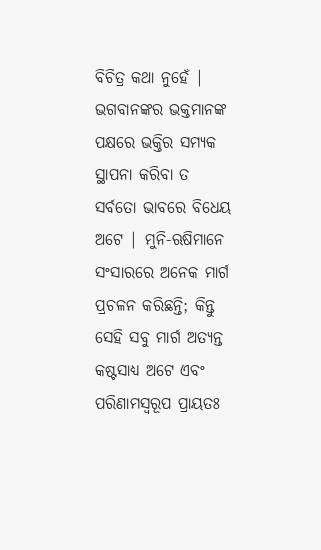ବିଚିତ୍ର କଥା ନୁହେଁ | ଭଗବାନଙ୍କର ଭକ୍ତମାନଙ୍କ ପକ୍ଷରେ ଭକ୍ତିର ସମ୍ୟକ ସ୍ଥାପନା କରିବା ତ ସର୍ବତୋ ଭାବରେ ବିଧେୟ ଅଟେ | ମୁନି-ଋଷିମାନେ ସଂସାରରେ ଅନେକ ମାର୍ଗ ପ୍ରଚଳନ କରିଛନ୍ତି; କିନ୍ତୁ ସେହି ସବୁ ମାର୍ଗ ଅତ୍ୟନ୍ତ କଷ୍ଟସାଧ୍ୟ ଅଟେ ଏବଂ ପରିଣାମସ୍ବରୂପ ପ୍ରାୟତଃ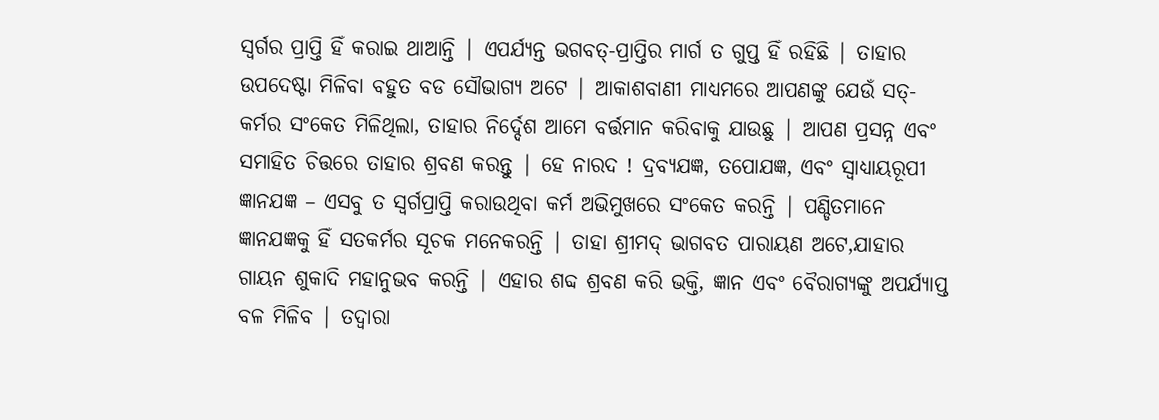ସ୍ବର୍ଗର ପ୍ରାପ୍ତି ହିଁ କରାଇ ଥାଆନ୍ତି | ଏପର୍ଯ୍ୟନ୍ତ ଭଗବତ୍-ପ୍ରାପ୍ତିର ମାର୍ଗ ତ ଗୁପ୍ତ ହିଁ ରହିଛି | ତାହାର ଉପଦେଷ୍ଟା ମିଳିବା ବହୁତ ବଡ ସୌଭାଗ୍ୟ ଅଟେ | ଆକାଶବାଣୀ ମାଧ୍ୟମରେ ଆପଣଙ୍କୁ ଯେଉଁ ସତ୍-କର୍ମର ସଂକେତ ମିଳିଥିଲା, ତାହାର ନିର୍ଦ୍ଦେଶ ଆମେ ବର୍ତ୍ତମାନ କରିବାକୁ ଯାଉଛୁ | ଆପଣ ପ୍ରସନ୍ନ ଏବଂ ସମାହିତ ଚିତ୍ତରେ ତାହାର ଶ୍ରବଣ କରନ୍ତୁ | ହେ ନାରଦ ! ଦ୍ରବ୍ୟଯଜ୍ଞ, ତପୋଯଜ୍ଞ, ଏବଂ ସ୍ବାଧ୍ୟାୟରୂପୀ ଜ୍ଞାନଯଜ୍ଞ – ଏସବୁ ତ ସ୍ବର୍ଗପ୍ରାପ୍ତି କରାଉଥିବା କର୍ମ ଅଭିମୁଖରେ ସଂକେତ କରନ୍ତି | ପଣ୍ଡିତମାନେ ଜ୍ଞାନଯଜ୍ଞକୁ ହିଁ ସତକର୍ମର ସୂଚକ ମନେକରନ୍ତି | ତାହା ଶ୍ରୀମଦ୍ ଭାଗବତ ପାରାୟଣ ଅଟେ,ଯାହାର ଗାୟନ ଶୁକାଦି ମହାନୁଭବ କରନ୍ତି | ଏହାର ଶବ୍ଦ ଶ୍ରବଣ କରି ଭକ୍ତି, ଜ୍ଞାନ ଏବଂ ବୈରାଗ୍ୟଙ୍କୁ ଅପର୍ଯ୍ୟାପ୍ତ ବଳ ମିଳିବ | ତଦ୍ବାରା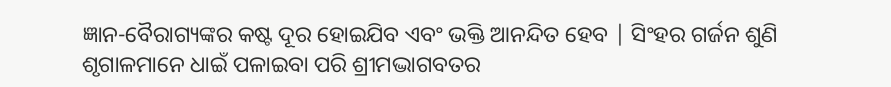ଜ୍ଞାନ-ବୈରାଗ୍ୟଙ୍କର କଷ୍ଟ ଦୂର ହୋଇଯିବ ଏବଂ ଭକ୍ତି ଆନନ୍ଦିତ ହେବ | ସିଂହର ଗର୍ଜନ ଶୁଣି ଶୃଗାଳମାନେ ଧାଇଁ ପଳାଇବା ପରି ଶ୍ରୀମଦ୍ଭାଗବତର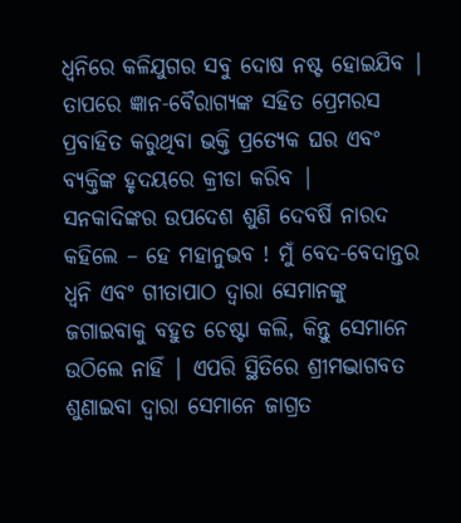ଧ୍ବନିରେ କଳିଯୁଗର ସବୁ ଦୋଷ ନଷ୍ଟ ହୋଇଯିବ | ତାପରେ ଜ୍ଞାନ-ବୈରାଗ୍ୟଙ୍କ ସହିତ ପ୍ରେମରସ ପ୍ରବାହିତ କରୁଥିବା ଭକ୍ତି ପ୍ରତ୍ୟେକ ଘର ଏବଂ ବ୍ୟକ୍ତିଙ୍କ ହୃଦୟରେ କ୍ରୀଡା କରିବ |
ସନକାଦିଙ୍କର ଉପଦେଶ ଶୁଣି ଦେବର୍ଷି ନାରଦ କହିଲେ – ହେ ମହାନୁଭବ ! ମୁଁ ବେଦ-ବେଦାନ୍ତର ଧ୍ବନି ଏବଂ ଗୀତାପାଠ ଦ୍ବାରା ସେମାନଙ୍କୁ ଜଗାଇବାକୁ ବହୁତ ଚେଷ୍ଟା କଲି, କିନ୍ତୁ ସେମାନେ ଉଠିଲେ ନାହିଁ | ଏପରି ସ୍ଥିତିରେ ଶ୍ରୀମଦ୍ଭାଗବତ ଶୁଣାଇବା ଦ୍ବାରା ସେମାନେ ଜାଗ୍ରତ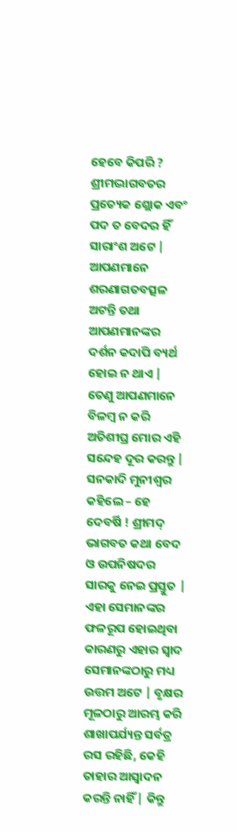ହେବେ କିପରି ? ଶ୍ରୀମଦ୍ଭାଗବତର ପ୍ରତ୍ୟେକ ଶ୍ଲୋକ ଏବଂ ପଦ ତ ବେଦର ହିଁ ସାରାଂଶ ଅଟେ | ଆପଣମାନେ ଶରଣାଗତବତ୍ସଳ ଅଟନ୍ତି ତଥା ଆପଣମାନଙ୍କର ଦର୍ଶନ କଦାପି ବ୍ୟର୍ଥ ହୋଇ ନ ଥାଏ | ତେଣୁ ଆପଣମାନେ ବିଳମ୍ବ ନ କରି ଅତିଶୀଘ୍ର ମୋର ଏହି ସନ୍ଦେହ ଦୂର କରନ୍ତୁ | ସନକାଦି ମୁନୀଶ୍ବର କହିଲେ – ହେ ଦେବର୍ଷି ! ଶ୍ରୀମଦ୍ ଭାଗବତ କଥା ବେଦ ଓ ଉପନିଷଦର ସାରକୁ ନେଇ ପ୍ରସ୍ତୁତ | ଏହା ସେମାନଙ୍କର ଫଳରୂପ ହୋଇଥିବା କାରଣରୁ ଏହାର ସ୍ବାଦ ସେମାନଙ୍କଠାରୁ ମଧ୍ୟ ଉତ୍ତମ ଅଟେ | ବୃକ୍ଷର ମୂଳଠାରୁ ଆରମ୍ଭ କରି ଶାଖାପର୍ଯ୍ୟନ୍ତ ସର୍ବତ୍ର ରସ ରହିଛି, କେହି ତାହାର ଆସ୍ବାଦନ କରନ୍ତି ନାହିଁ | କିନ୍ତୁ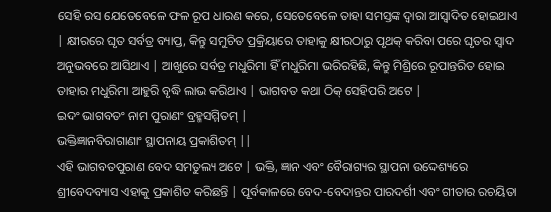ସେହି ରସ ଯେତେବେଳେ ଫଳ ରୂପ ଧାରଣ କରେ, ସେତେବେଳେ ତାହା ସମସ୍ତଙ୍କ ଦ୍ବାରା ଆସ୍ବାଦିତ ହୋଇଥାଏ | କ୍ଷୀରରେ ଘୃତ ସର୍ବତ୍ର ବ୍ୟାପ୍ତ, କିନ୍ତୁ ସମୁଚିତ ପ୍ରକ୍ରିୟାରେ ତାହାକୁ କ୍ଷୀରଠାରୁ ପୃଥକ୍ କରିବା ପରେ ଘୃତର ସ୍ବାଦ ଅନୁଭବରେ ଆସିଥାଏ | ଆଖୁରେ ସର୍ବତ୍ର ମଧୁରିମା ହିଁ ମଧୁରିମା ଭରିରହିଛି, କିନ୍ତୁ ମିଶ୍ରିରେ ରୂପାନ୍ତରିତ ହୋଇ ତାହାର ମଧୁରିମା ଆହୁରି ବୃଦ୍ଧି ଲାଭ କରିଥାଏ | ଭାଗବତ କଥା ଠିକ୍ ସେହିପରି ଅଟେ |
ଇଦଂ ଭାଗବତଂ ନାମ ପୁରାଣଂ ବ୍ରହ୍ମସମ୍ମିତମ୍ |
ଭକ୍ତିଜ୍ଞାନବିରାଗାଣାଂ ସ୍ଥାପନାୟ ପ୍ରକାଶିତମ୍ ||
ଏହି ଭାଗବତପୁରାଣ ବେଦ ସମତୁଲ୍ୟ ଅଟେ | ଭକ୍ତି, ଜ୍ଞାନ ଏବଂ ବୈରାଗ୍ୟର ସ୍ଥାପନା ଉଦ୍ଦେଶ୍ୟରେ ଶ୍ରୀବେଦବ୍ୟାସ ଏହାକୁ ପ୍ରକାଶିତ କରିଛନ୍ତି | ପୂର୍ବକାଳରେ ବେଦ-ବେଦାନ୍ତର ପାରଦର୍ଶୀ ଏବଂ ଗୀତାର ରଚୟିତା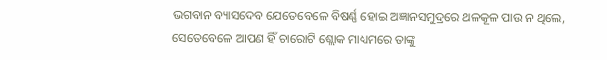ଭଗବାନ ବ୍ୟାସଦେବ ଯେତେବେଳେ ବିଷର୍ଣ୍ଣ ହୋଇ ଅଜ୍ଞାନସମୁଦ୍ରରେ ଥଳକୂଳ ପାଉ ନ ଥିଲେ, ସେତେବେଳେ ଆପଣ ହିଁ ଚାରୋଟି ଶ୍ଲୋକ ମାଧ୍ୟମରେ ତାଙ୍କୁ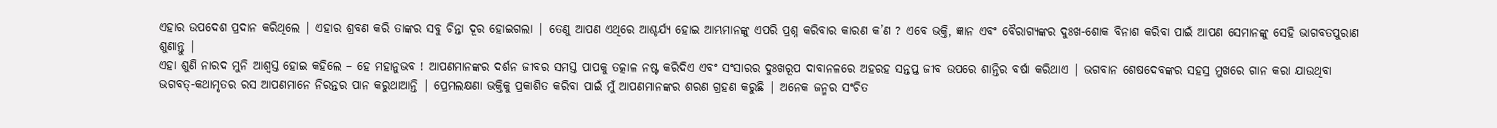ଏହାର ଉପଦେଶ ପ୍ରଦାନ କରିଥିଲେ | ଏହାର ଶ୍ରବଣ କରି ତାଙ୍କର ସବୁ ଚିନ୍ତା ଦୂର ହୋଇଗଲା | ତେଣୁ ଆପଣ ଏଥିରେ ଆଶ୍ଚର୍ଯ୍ୟ ହୋଇ ଆମ୍ଭମାନଙ୍କୁ ଏପରି ପ୍ରଶ୍ନ କରିବାର କାରଣ କ’ଣ ? ଏବେ ଭକ୍ତି, ଜ୍ଞାନ ଏବଂ ବୈରାଗ୍ୟଙ୍କର ଦୁଃଖ-ଶୋକ ବିନାଶ କରିବା ପାଇଁ ଆପଣ ସେମାନଙ୍କୁ ସେହି ଭାଗବତପୁରାଣ ଶୁଣାନ୍ତୁ |
ଏହା ଶୁଣି ନାରଦ ମୁନି ଆଶ୍ବସ୍ତ ହୋଇ କହିଲେ – ହେ ମହାନୁଭବ ! ଆପଣମାନଙ୍କର ଦର୍ଶନ ଜୀବର ସମସ୍ତ ପାପକୁ ତତ୍କାଳ ନଷ୍ଟ କରିଦିଏ ଏବଂ ସଂସାରର ଦୁଃଖରୂପ ଦାବାନଳରେ ଅହରହ ସନ୍ତପ୍ତ ଜୀବ ଉପରେ ଶାନ୍ତିର ବର୍ଷା କରିଥାଏ | ଭଗବାନ ଶେଷଦେବଙ୍କର ସହସ୍ର ମୁଖରେ ଗାନ କରା ଯାଉଥିବା ଭଗବତ୍-କଥାମୃତର ରସ ଆପଣମାନେ ନିରନ୍ତର ପାନ କରୁଥାଆନ୍ତି | ପ୍ରେମଲକ୍ଷଣା ଭକ୍ତିକୁ ପ୍ରକାଶିତ କରିବା ପାଇଁ ମୁଁ ଆପଣମାନଙ୍କର ଶରଣ ଗ୍ରହଣ କରୁଛି | ଅନେକ ଜନ୍ମର ସଂଚିତ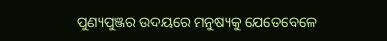ପୁଣ୍ୟପୁଞ୍ଜର ଉଦୟରେ ମନୁଷ୍ୟକୁ ଯେତେବେଳେ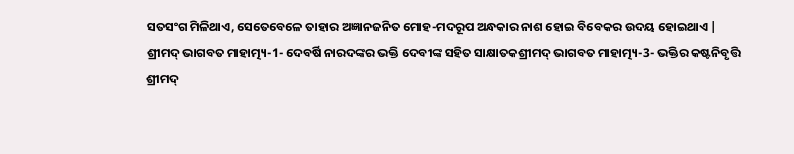ସତସଂଗ ମିଳିଥାଏ, ସେତେବେଳେ ତାହାର ଅଜ୍ଞାନଜନିତ ମୋହ-ମଦରୂପ ଅନ୍ଧକାର ନାଶ ହୋଇ ବିବେକର ଉଦୟ ହୋଇଥାଏ |
ଶ୍ରୀମଦ୍ ଭାଗବତ ମାହାତ୍ମ୍ୟ-1- ଦେବର୍ଷି ନାରଦଙ୍କର ଭକ୍ତି ଦେବୀଙ୍କ ସହିତ ସାକ୍ଷାତକଶ୍ରୀମଦ୍ ଭାଗବତ ମାହାତ୍ମ୍ୟ-3- ଭକ୍ତିର କଷ୍ଟନିବୃତ୍ତି
ଶ୍ରୀମଦ୍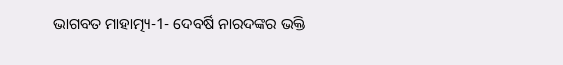ଭାଗବତ ମାହାତ୍ମ୍ୟ-1- ଦେବର୍ଷି ନାରଦଙ୍କର ଭକ୍ତି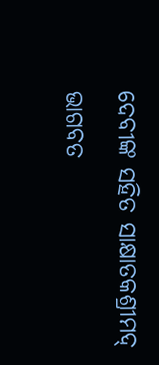ଦେବୀଙ୍କ ସହିତ ସାକ୍ଷାତକଶ୍ରୀମଦ୍ ଭାଗବତ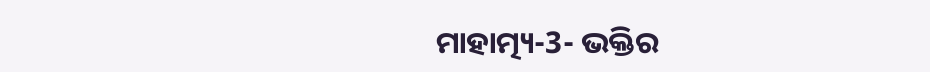ମାହାତ୍ମ୍ୟ-3- ଭକ୍ତିର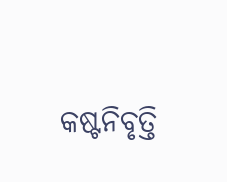କଷ୍ଟନିବୃତ୍ତି